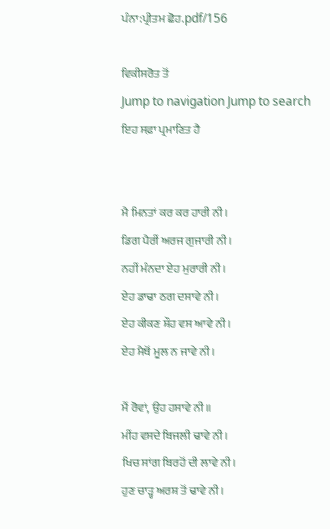ਪੰਨਾ:ਪ੍ਰੀਤਮ ਛੋਹ.pdf/156

ਵਿਕੀਸਰੋਤ ਤੋਂ
Jump to navigation Jump to search
ਇਹ ਸਫ਼ਾ ਪ੍ਰਮਾਣਿਤ ਹੈ


ਮੈ ਮਿਨਤਾਂ ਕਰ ਕਰ ਹਾਰੀ ਨੀ।
ਡਿਗ ਪੈਰੀਂ ਅਰਜ ਗੁਜਾਰੀ ਨੀ।
ਨਹੀਂ ਮੰਨਦਾ ਏਹ ਮੁਰਾਰੀ ਨੀ।
ਏਹ ਡਾਢਾ ਠਗ ਦਸਾਵੇ ਨੀ।
ਏਹ ਕੀਕਣ ਸ਼ੌਹ ਵਸ ਆਵੇ ਨੀ।
ਏਹ ਮੈਥੋਂ ਮੂਲ ਨ ਜਾਵੇ ਨੀ।

ਮੈਂ ਰੋਵਾਂ, ਉਹ ਹਸਾਵੇ ਨੀ॥
ਮੀਂਹ ਵਸਦੇ ਬਿਜਲੀ ਢਾਵੇ ਨੀ।
ਖਿਚ ਸਾਂਗ ਬਿਰਹੋਂ ਦੀ ਲਾਵੇ ਨੀ।
ਹੁਣ ਚਾੜ੍ਹ ਅਰਸ਼ ਤੋਂ ਢਾਵੇ ਨੀ।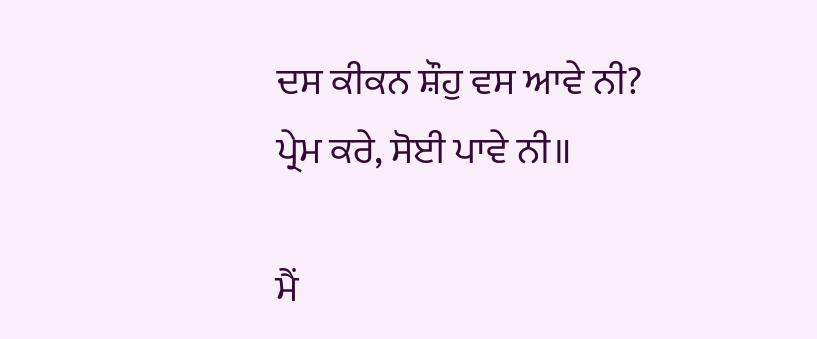ਦਸ ਕੀਕਨ ਸ਼ੌਹੁ ਵਸ ਆਵੇ ਨੀ?
ਪ੍ਰੇਮ ਕਰੇ, ਸੋਈ ਪਾਵੇ ਨੀ॥

ਮੈਂ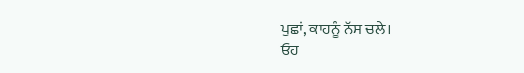ਪੁਛਾਂ, ਕਾਹਨੂੰ ਨੱਸ ਚਲੇ।
ਓਹ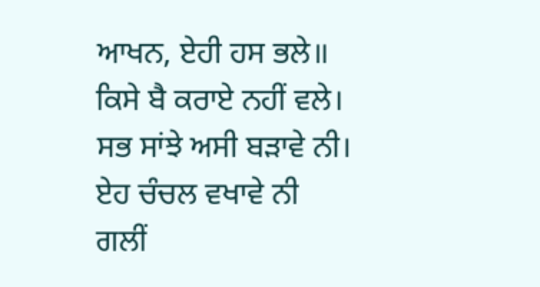ਆਖਨ, ਏਹੀ ਹਸ ਭਲੇ॥
ਕਿਸੇ ਬੈ ਕਰਾਏ ਨਹੀਂ ਵਲੇ।
ਸਭ ਸਾਂਝੇ ਅਸੀ ਬੜਾਵੇ ਨੀ।
ਏਹ ਚੰਚਲ ਵਖਾਵੇ ਨੀ
ਗਲੀਂ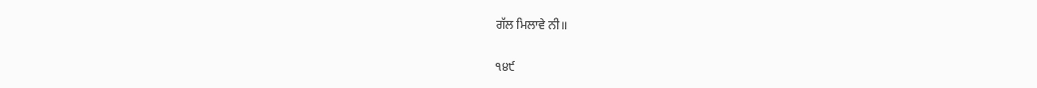ਗੱਲ ਮਿਲਾਵੇ ਨੀ॥

੧੪੯